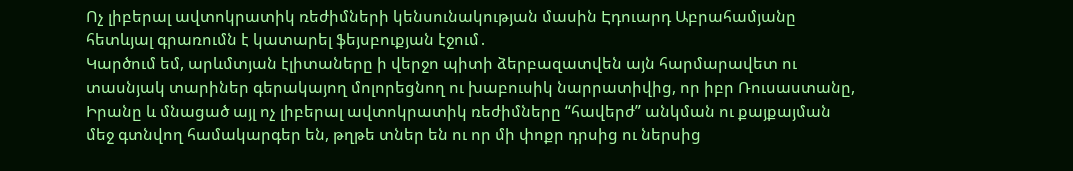Ոչ լիբերալ ավտոկրատիկ ռեժիմների կենսունակության մասին Էդուարդ Աբրահամյանը հետևյալ գրառումն է կատարել ֆեյսբուքյան էջում․
Կարծում եմ, արևմտյան էլիտաները ի վերջո պիտի ձերբազատվեն այն հարմարավետ ու տասնյակ տարիներ գերակայող մոլորեցնող ու խաբուսիկ նարրատիվից, որ իբր Ռուսաստանը, Իրանը և մնացած այլ ոչ լիբերալ ավտոկրատիկ ռեժիմները “հավերժ” անկման ու քայքայման մեջ գտնվող համակարգեր են, թղթե տներ են ու որ մի փոքր դրսից ու ներսից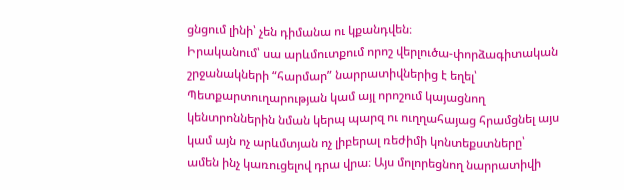ցնցում լինի՝ չեն դիմանա ու կքանդվեն։
Իրականում՝ սա արևմուտքում որոշ վերլուծա-փորձագիտական շրջանակների “հարմար” նարրատիվներից է եղել՝ Պետքարտուղարության կամ այլ որոշում կայացնող կենտրոններին նման կերպ պարզ ու ուղղահայաց հրամցնել այս կամ այն ոչ արևմտյան ոչ լիբերալ ռեժիմի կոնտեքստները՝ ամեն ինչ կառուցելով դրա վրա։ Այս մոլորեցնող նարրատիվի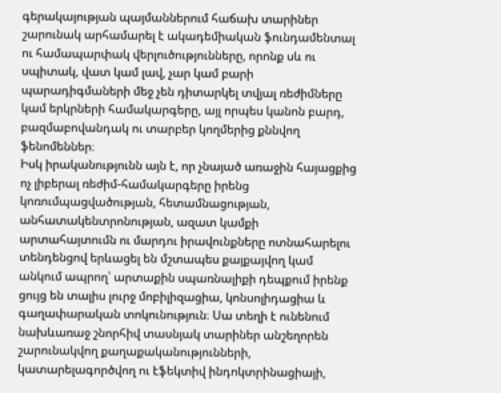գերակայության պայմաններում հաճախ տարիներ շարունակ արհամարել է ակադեմիական ֆունդամենտալ ու համապարփակ վերլուծությունները, որոնք սև ու սպիտակ, վատ կամ լավ, չար կամ բարի պարադիգմաների մեջ չեն դիտարկել տվյալ ռեժիմները կամ երկրների համակարգերը, այլ որպես կանոն բարդ, բազմաբովանդակ ու տարբեր կողմերից քննվող ֆենոմեններ։
Իսկ իրականությունն այն է, որ չնայած առաջին հայացքից ոչ լիբերալ ռեժիմ-համակարգերը իրենց կոռումպացվածության, հետամնացության, անհատակենտրոնության, ազատ կամքի արտահայտումն ու մարդու իրավունքները ոտնահարելու տենդենցով երևացել են մշտապես քայքայվող կամ անկում ապրող՝ արտաքին սպառնալիքի դեպքում իրենք ցույց են տալիս լուրջ մոբիլիզացիա, կոնսոլիդացիա և գաղափարական տոկունություն։ Սա տեղի է ունենում նախևառաջ շնորհիվ տասնյակ տարիներ անշեղորեն շարունակվող քաղաքականությունների, կատարելագործվող ու էֆեկտիվ ինդոկտրինացիայի,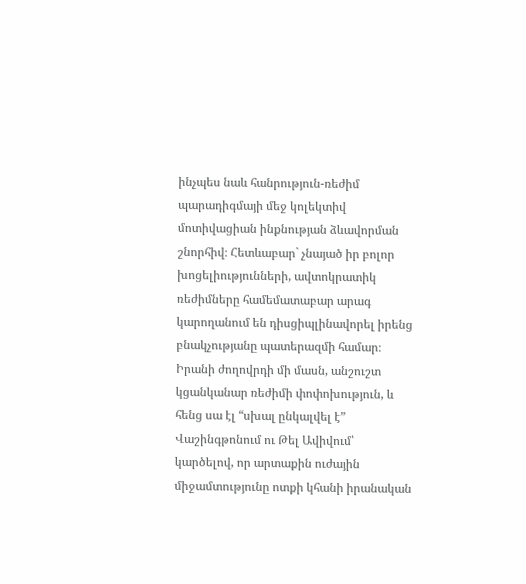ինչպես նաև հանրություն-ռեժիմ պարադիգմայի մեջ կոլեկտիվ մոտիվացիան ինքնության ձևավորման շնորհիվ։ Հետևաբար` չնայած իր բոլոր խոցելիությունների, ավտոկրատիկ ռեժիմները համեմատաբար արագ կարողանում են դիսցիպլինավորել իրենց բնակչությանը պատերազմի համար։
Իրանի ժողովրդի մի մասն, անշուշտ կցանկանար ռեժիմի փոփոխություն, և հենց սա էլ “սխալ ընկալվել է” Վաշինգթոնում ու Թել Ավիվում՝ կարծելով, որ արտաքին ուժային միջամտությունը ոտքի կհանի իրանական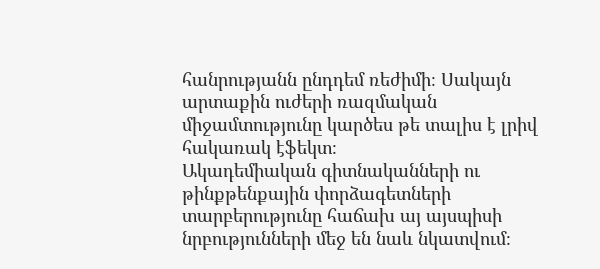հանրությանն ընդդեմ ռեժիմի։ Սակայն արտաքին ուժերի ռազմական միջամտությունը կարծես թե տալիս է լրիվ հակառակ էֆեկտ։
Ակադեմիական գիտնականների ու թինքթենքային փորձագետների տարբերությունը հաճախ այ այսպիսի նրբությունների մեջ են նաև նկատվում։